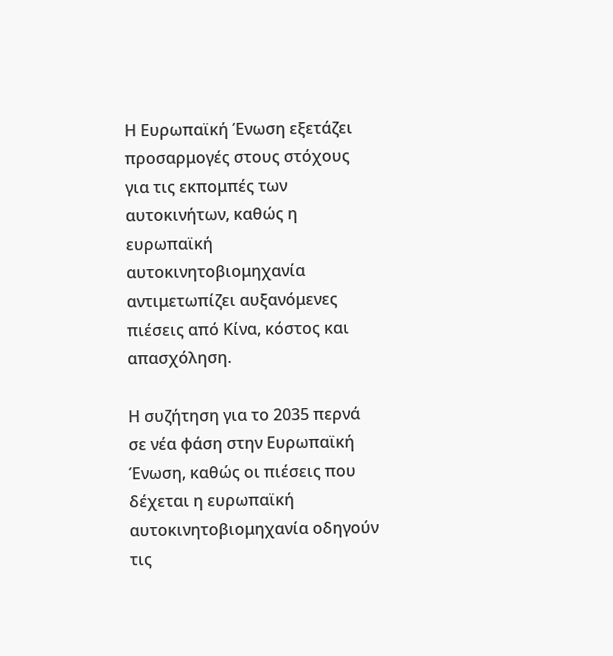Η Ευρωπαϊκή Ένωση εξετάζει προσαρμογές στους στόχους για τις εκπομπές των αυτοκινήτων, καθώς η ευρωπαϊκή αυτοκινητοβιομηχανία αντιμετωπίζει αυξανόμενες πιέσεις από Κίνα, κόστος και απασχόληση.

Η συζήτηση για το 2035 περνά σε νέα φάση στην Ευρωπαϊκή Ένωση, καθώς οι πιέσεις που δέχεται η ευρωπαϊκή αυτοκινητοβιομηχανία οδηγούν τις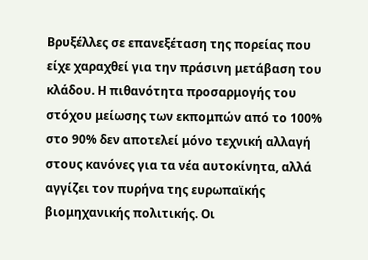Βρυξέλλες σε επανεξέταση της πορείας που είχε χαραχθεί για την πράσινη μετάβαση του κλάδου. Η πιθανότητα προσαρμογής του στόχου μείωσης των εκπομπών από το 100% στο 90% δεν αποτελεί μόνο τεχνική αλλαγή στους κανόνες για τα νέα αυτοκίνητα, αλλά αγγίζει τον πυρήνα της ευρωπαϊκής βιομηχανικής πολιτικής. Οι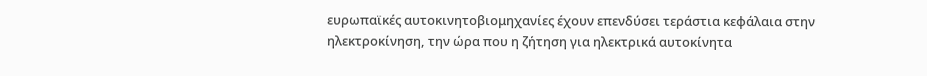ευρωπαϊκές αυτοκινητοβιομηχανίες έχουν επενδύσει τεράστια κεφάλαια στην ηλεκτροκίνηση, την ώρα που η ζήτηση για ηλεκτρικά αυτοκίνητα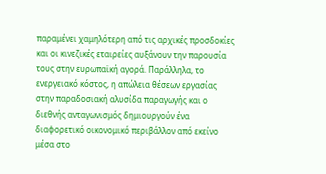παραμένει χαμηλότερη από τις αρχικές προσδοκίες και οι κινεζικές εταιρείες αυξάνουν την παρουσία τους στην ευρωπαϊκή αγορά. Παράλληλα, το ενεργειακό κόστος, η απώλεια θέσεων εργασίας στην παραδοσιακή αλυσίδα παραγωγής και ο διεθνής ανταγωνισμός δημιουργούν ένα διαφορετικό οικονομικό περιβάλλον από εκείνο μέσα στο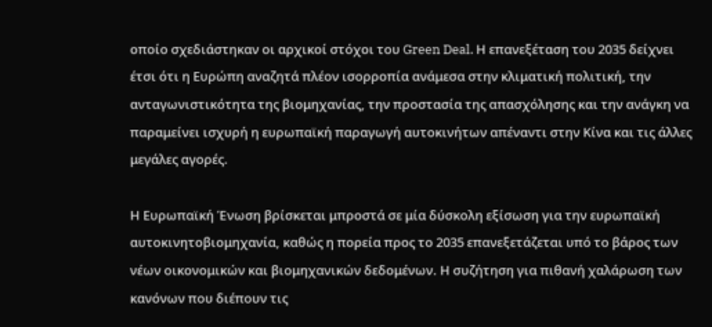οποίο σχεδιάστηκαν οι αρχικοί στόχοι του Green Deal. Η επανεξέταση του 2035 δείχνει έτσι ότι η Ευρώπη αναζητά πλέον ισορροπία ανάμεσα στην κλιματική πολιτική, την ανταγωνιστικότητα της βιομηχανίας, την προστασία της απασχόλησης και την ανάγκη να παραμείνει ισχυρή η ευρωπαϊκή παραγωγή αυτοκινήτων απέναντι στην Κίνα και τις άλλες μεγάλες αγορές.

Η Ευρωπαϊκή Ένωση βρίσκεται μπροστά σε μία δύσκολη εξίσωση για την ευρωπαϊκή αυτοκινητοβιομηχανία, καθώς η πορεία προς το 2035 επανεξετάζεται υπό το βάρος των νέων οικονομικών και βιομηχανικών δεδομένων. Η συζήτηση για πιθανή χαλάρωση των κανόνων που διέπουν τις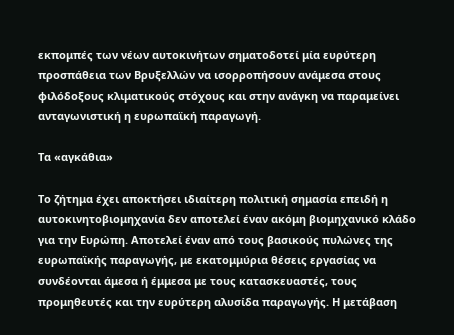εκπομπές των νέων αυτοκινήτων σηματοδοτεί μία ευρύτερη προσπάθεια των Βρυξελλών να ισορροπήσουν ανάμεσα στους φιλόδοξους κλιματικούς στόχους και στην ανάγκη να παραμείνει ανταγωνιστική η ευρωπαϊκή παραγωγή.

Τα «αγκάθια»

Το ζήτημα έχει αποκτήσει ιδιαίτερη πολιτική σημασία επειδή η αυτοκινητοβιομηχανία δεν αποτελεί έναν ακόμη βιομηχανικό κλάδο για την Ευρώπη. Αποτελεί έναν από τους βασικούς πυλώνες της ευρωπαϊκής παραγωγής, με εκατομμύρια θέσεις εργασίας να συνδέονται άμεσα ή έμμεσα με τους κατασκευαστές, τους προμηθευτές και την ευρύτερη αλυσίδα παραγωγής. Η μετάβαση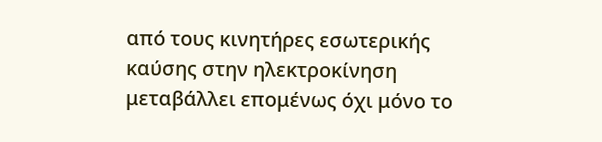από τους κινητήρες εσωτερικής καύσης στην ηλεκτροκίνηση μεταβάλλει επομένως όχι μόνο το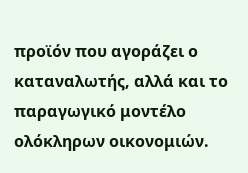προϊόν που αγοράζει ο καταναλωτής, αλλά και το παραγωγικό μοντέλο ολόκληρων οικονομιών.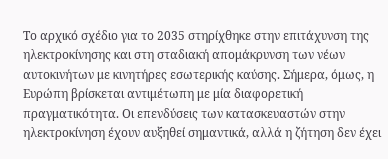Το αρχικό σχέδιο για το 2035 στηρίχθηκε στην επιτάχυνση της ηλεκτροκίνησης και στη σταδιακή απομάκρυνση των νέων αυτοκινήτων με κινητήρες εσωτερικής καύσης. Σήμερα, όμως, η Ευρώπη βρίσκεται αντιμέτωπη με μία διαφορετική πραγματικότητα. Οι επενδύσεις των κατασκευαστών στην ηλεκτροκίνηση έχουν αυξηθεί σημαντικά, αλλά η ζήτηση δεν έχει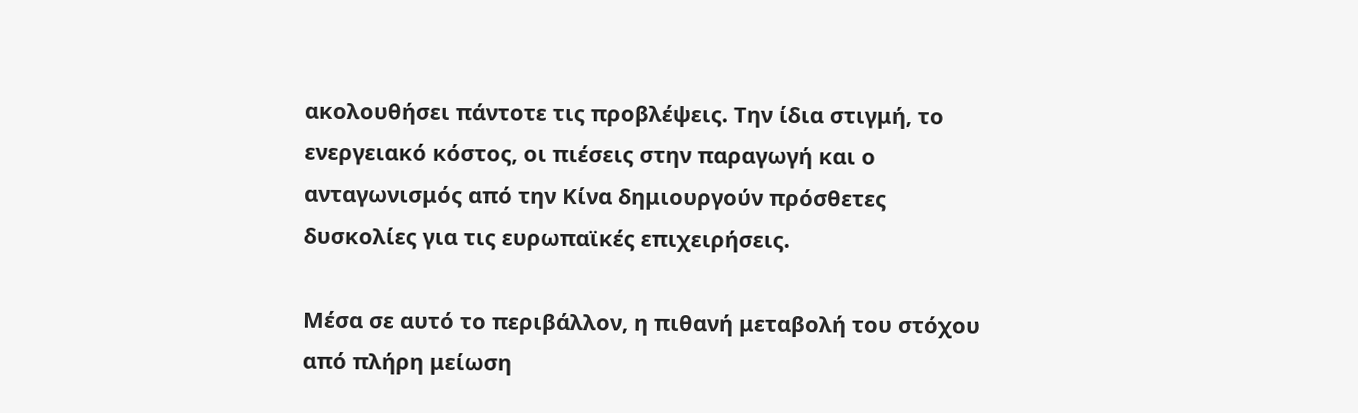ακολουθήσει πάντοτε τις προβλέψεις. Την ίδια στιγμή, το ενεργειακό κόστος, οι πιέσεις στην παραγωγή και ο ανταγωνισμός από την Κίνα δημιουργούν πρόσθετες δυσκολίες για τις ευρωπαϊκές επιχειρήσεις.

Μέσα σε αυτό το περιβάλλον, η πιθανή μεταβολή του στόχου από πλήρη μείωση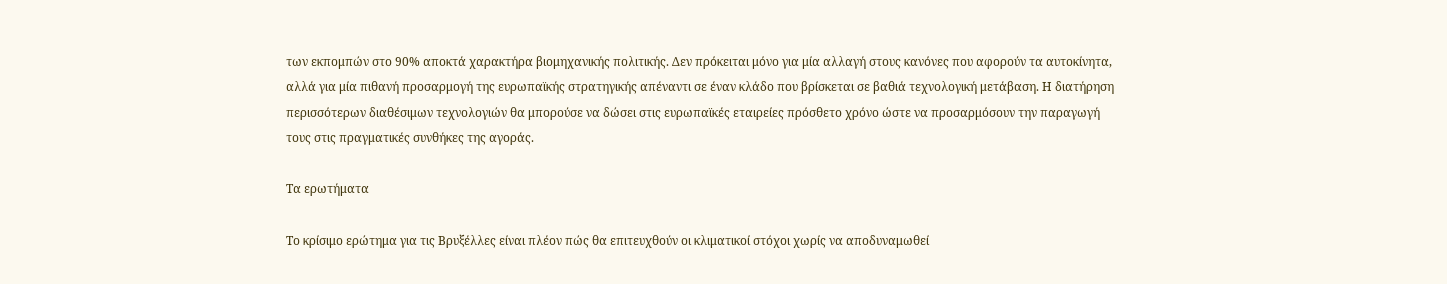των εκπομπών στο 90% αποκτά χαρακτήρα βιομηχανικής πολιτικής. Δεν πρόκειται μόνο για μία αλλαγή στους κανόνες που αφορούν τα αυτοκίνητα, αλλά για μία πιθανή προσαρμογή της ευρωπαϊκής στρατηγικής απέναντι σε έναν κλάδο που βρίσκεται σε βαθιά τεχνολογική μετάβαση. Η διατήρηση περισσότερων διαθέσιμων τεχνολογιών θα μπορούσε να δώσει στις ευρωπαϊκές εταιρείες πρόσθετο χρόνο ώστε να προσαρμόσουν την παραγωγή τους στις πραγματικές συνθήκες της αγοράς.

Τα ερωτήματα

Το κρίσιμο ερώτημα για τις Βρυξέλλες είναι πλέον πώς θα επιτευχθούν οι κλιματικοί στόχοι χωρίς να αποδυναμωθεί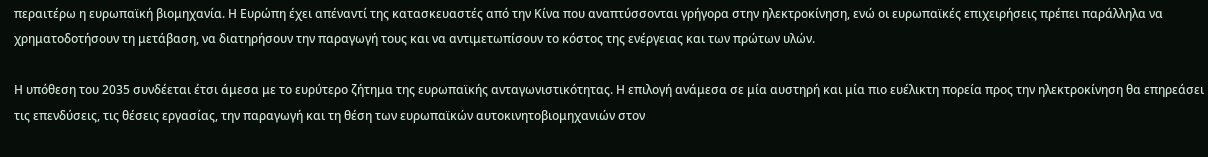περαιτέρω η ευρωπαϊκή βιομηχανία. Η Ευρώπη έχει απέναντί της κατασκευαστές από την Κίνα που αναπτύσσονται γρήγορα στην ηλεκτροκίνηση, ενώ οι ευρωπαϊκές επιχειρήσεις πρέπει παράλληλα να χρηματοδοτήσουν τη μετάβαση, να διατηρήσουν την παραγωγή τους και να αντιμετωπίσουν το κόστος της ενέργειας και των πρώτων υλών.

Η υπόθεση του 2035 συνδέεται έτσι άμεσα με το ευρύτερο ζήτημα της ευρωπαϊκής ανταγωνιστικότητας. Η επιλογή ανάμεσα σε μία αυστηρή και μία πιο ευέλικτη πορεία προς την ηλεκτροκίνηση θα επηρεάσει τις επενδύσεις, τις θέσεις εργασίας, την παραγωγή και τη θέση των ευρωπαϊκών αυτοκινητοβιομηχανιών στον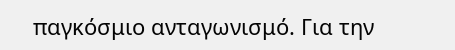παγκόσμιο ανταγωνισμό. Για την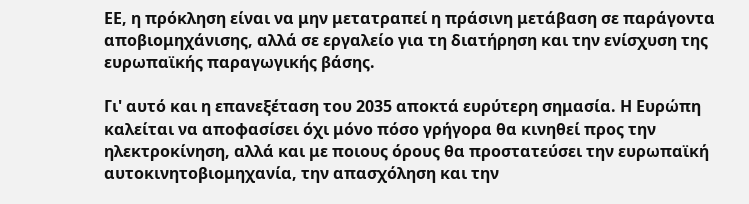ΕΕ, η πρόκληση είναι να μην μετατραπεί η πράσινη μετάβαση σε παράγοντα αποβιομηχάνισης, αλλά σε εργαλείο για τη διατήρηση και την ενίσχυση της ευρωπαϊκής παραγωγικής βάσης.

Γι' αυτό και η επανεξέταση του 2035 αποκτά ευρύτερη σημασία. Η Ευρώπη καλείται να αποφασίσει όχι μόνο πόσο γρήγορα θα κινηθεί προς την ηλεκτροκίνηση, αλλά και με ποιους όρους θα προστατεύσει την ευρωπαϊκή αυτοκινητοβιομηχανία, την απασχόληση και την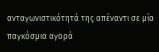ανταγωνιστικότητά της απέναντι σε μία παγκόσμια αγορά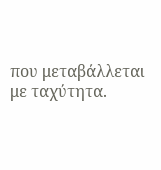που μεταβάλλεται με ταχύτητα.